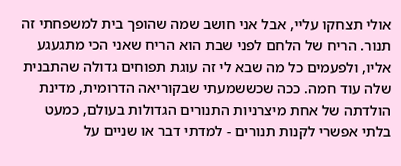אולי תצחקו עליי, אבל אני חושב שמה שהופך בית למשפחתי זה תנור. הריח של הלחם לפני שבת הוא הריח שאני הכי מתגעגע אליו, ולפעמים כל מה שבא לי זה עוגת תפוחים גדולה שהתבנית שלה עוד חמה. ככה שכששמעתי שבקוריאה הדרומית, מדינת הולדתה של אחת מיצרניות התנורים הגדולות בעולם, כמעט בלתי אפשרי לקנות תנורים - למדתי דבר או שניים על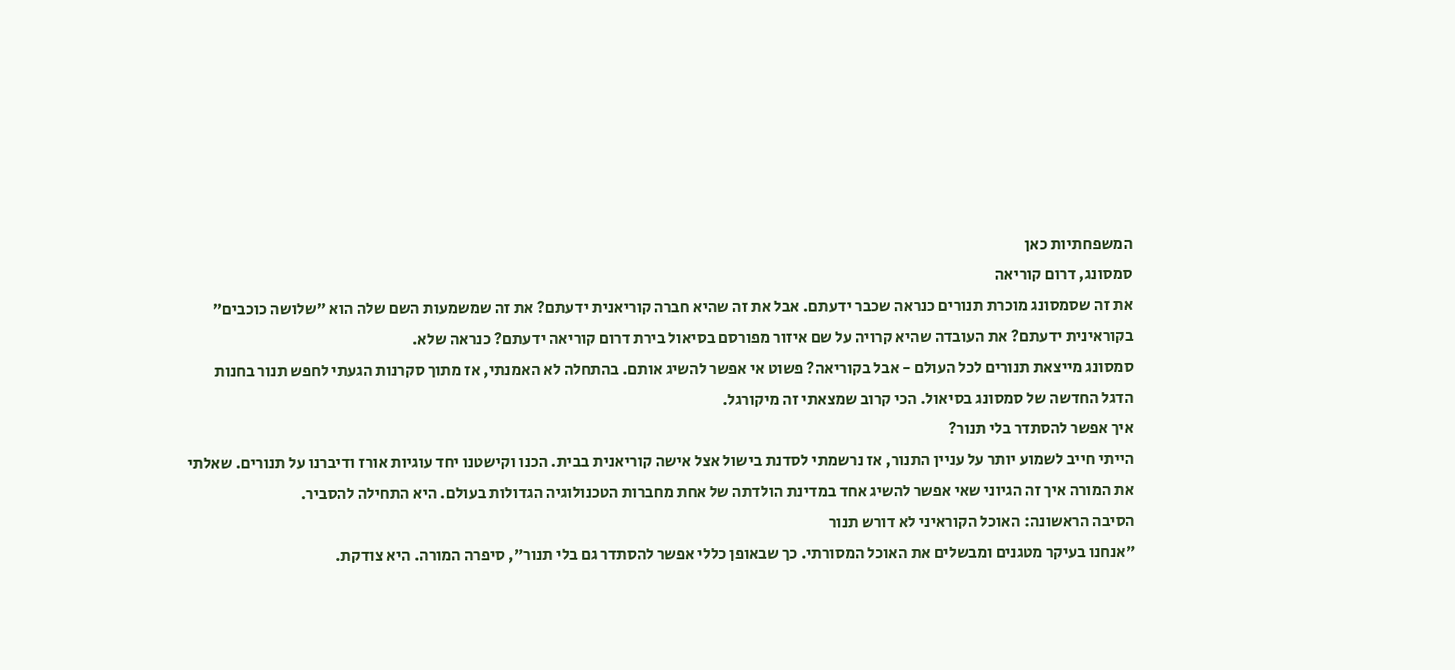המשפחתיות כאן
סמסונג, דרום קוריאה
את זה שסמסונג מוכרת תנורים כנראה שכבר ידעתם. אבל את זה שהיא חברה קוריאנית ידעתם? את זה שמשמעות השם שלה הוא ״שלושה כוכבים״ בקוראינית ידעתם? את העובדה שהיא קרויה על שם איזור מפורסם בסיאול בירת דרום קוריאה ידעתם? כנראה שלא.
סמסונג מייצאת תנורים לכל העולם - אבל בקוריאה? פשוט אי אפשר להשיג אותם. בהתחלה לא האמנתי, אז מתוך סקרנות הגעתי לחפש תנור בחנות הדגל החדשה של סמסונג בסיאול. הכי קרוב שמצאתי זה מיקורגל.
איך אפשר להסתדר בלי תנור?
הייתי חייב לשמוע יותר על עניין התנור, אז נרשמתי לסדנת בישול אצל אישה קוריאנית בבית. הכנו וקישטנו יחד עוגיות אורז ודיברנו על תנורים. שאלתי את המורה איך זה הגיוני שאי אפשר להשיג אחד במדינת הולדתה של אחת מחברות הטכנולוגיה הגדולות בעולם. היא התחילה להסביר.
הסיבה הראשונה: האוכל הקוראיני לא דורש תנור
״אנחנו בעיקר מטגנים ומבשלים את האוכל המסורתי. כך שבאופן כללי אפשר להסתדר גם בלי תנור״, סיפרה המורה. היא צודקת.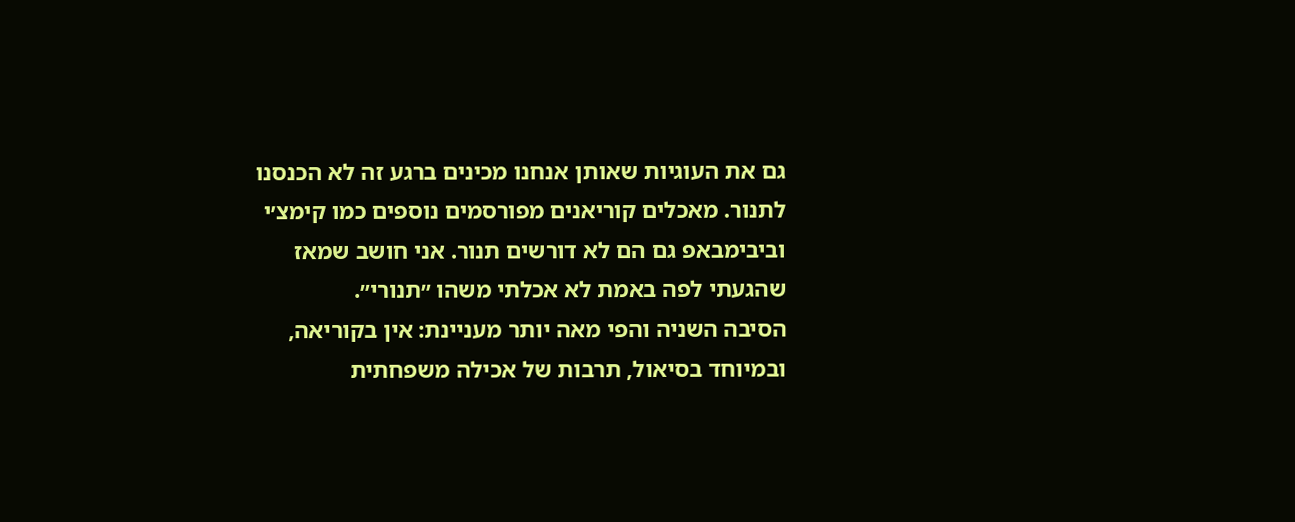גם את העוגיות שאותן אנחנו מכינים ברגע זה לא הכנסנו לתנור. מאכלים קוריאנים מפורסמים נוספים כמו קימצ׳י וביבימבאפ גם הם לא דורשים תנור. אני חושב שמאז שהגעתי לפה באמת לא אכלתי משהו ״תנורי״.
הסיבה השניה והפי מאה יותר מעניינת: אין בקוריאה, ובמיוחד בסיאול, תרבות של אכילה משפחתית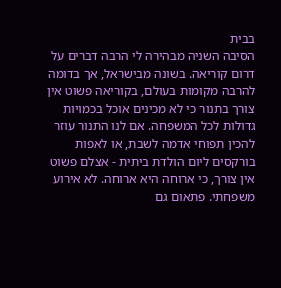בבית
הסיבה השניה מבהירה לי הרבה דברים על דרום קוריאה. בשונה מבישראל, אך בדומה להרבה מקומות בעולם, בקוריאה פשוט אין צורך בתנור כי לא מכינים אוכל בכמויות גדולות לכל המשפחה. אם לנו התנור עוזר להכין תפוחי אדמה לשבת, או לאפות בורקסים ליום הולדת ביתית - אצלם פשוט אין צורך, כי ארוחה היא ארוחה. לא אירוע משפחתי. פתאום גם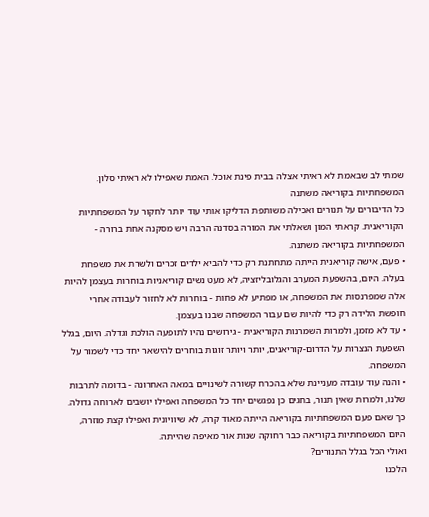שמתי לב שבאמת לא ראיתי אצלה בבית פינת אוכל. האמת שאפילו לא ראיתי סלון.
המשפחתיות בקוריאה משתנה
כל הדיבורים על תנורים ואכילה משותפת הדליקו אותי עוד יותר לחקור על המשפחתיות הקוריאנית. קראתי המון ושאלתי את המורה בסדנה הרבה ויש מסקנה אחת ברורה - המשפחתיות בקוריאה משתנה.
• פעם, אישה קוריאנית הייתה מתחתנת רק כדי להביא ילדים זכרים ולשרת את משפחת בעלה. היום, בהשפעת המערב והגלובליזציה, לא מעט נשים קוריאניות בוחרות בעצמן להיות אלה שמפרנסות את המשפחה, או מפתיע לא פחות - בוחרות לא לחזור לעבודה אחרי חופשת הלידה רק כדי להיות שם עבור המשפחה שבנו בעצמן.
• עד לא מזמן, ולמרות השמרנות הקוריאנית - גירושים נהיו לתופעה הולכת וגדלה. היום, בגלל השפעת הנצרות על הדרום-קוריאנים, יותר ויותר זוגות בוחרים להישאר יחד כדי לשמור על המשפחה.
• והנה עוד עובדה מעניינת שלא בהכרח קשורה לשינויים במאה האחרונה - בדומה לתרבות שלנו, ולמרות שאין תנור, בחגים כן נפגשים יחד כל המשפחה ואפילו יושבים לארוחה גדולה.
כך שאם פעם המשפחתיות בקוריאה הייתה מאוד קרה, לא שיוויונית ואפילו קצת מוזרה, היום המשפחתיות בקוריאה כבר רחוקה שנות אור מאיפה שהייתה.
ואולי הכל בגלל התנורים?
הלכנו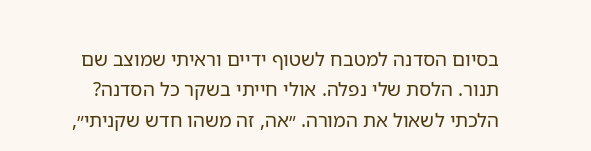בסיום הסדנה למטבח לשטוף ידיים וראיתי שמוצב שם תנור. הלסת שלי נפלה. אולי חייתי בשקר כל הסדנה? הלכתי לשאול את המורה. ״אה, זה משהו חדש שקניתי״,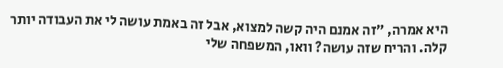היא אמרה, ״זה אמנם היה קשה למצוא, אבל זה באמת עושה לי את העבודה יותר קלה. והריח שזה עושה? וואו, המשפחה שלי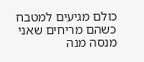כולם מגיעים למטבח כשהם מריחים שאני מנסה מנה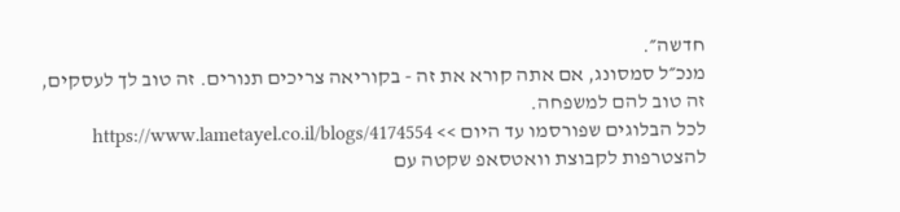חדשה״.
מנכ״ל סמסונג, אם אתה קורא את זה - בקוריאה צריכים תנורים. זה טוב לך לעסקים, זה טוב להם למשפחה.
לכל הבלוגים שפורסמו עד היום >> https://www.lametayel.co.il/blogs/4174554
להצטרפות לקבוצת וואטסאפ שקטה עם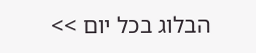הבלוג בכל יום >>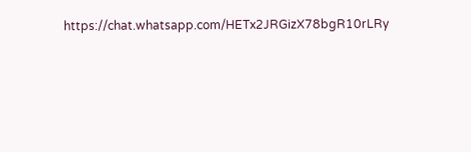https://chat.whatsapp.com/HETx2JRGizX78bgR10rLRy